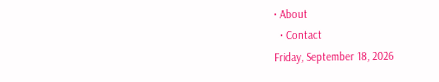• About
  • Contact
Friday, September 18, 2026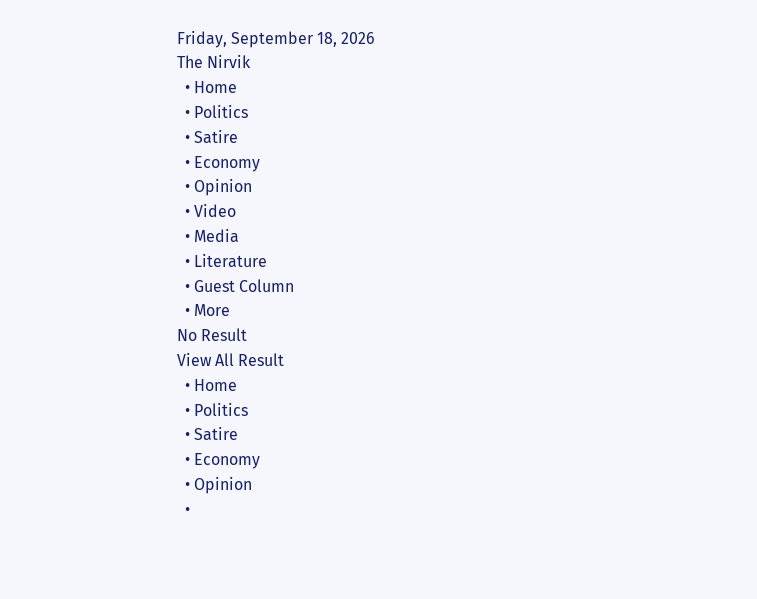Friday, September 18, 2026
The Nirvik
  • Home
  • Politics
  • Satire
  • Economy
  • Opinion
  • Video
  • Media
  • Literature
  • Guest Column
  • More
No Result
View All Result
  • Home
  • Politics
  • Satire
  • Economy
  • Opinion
  •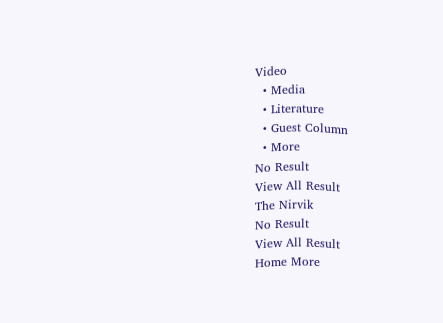Video
  • Media
  • Literature
  • Guest Column
  • More
No Result
View All Result
The Nirvik
No Result
View All Result
Home More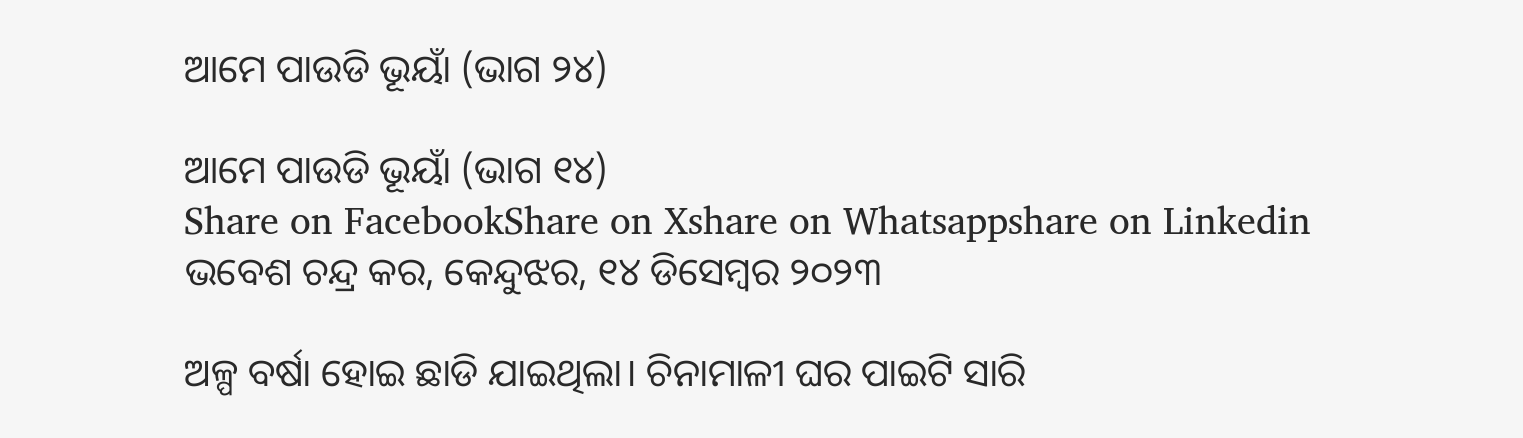ଆମେ ପାଉଡି ଭୂୟାଁ (ଭାଗ ୨୪)

ଆମେ ପାଉଡି ଭୂୟାଁ (ଭାଗ ୧୪)
Share on FacebookShare on Xshare on Whatsappshare on Linkedin
ଭବେଶ ଚନ୍ଦ୍ର କର, କେନ୍ଦୁଝର, ୧୪ ଡିସେମ୍ବର ୨୦୨୩

ଅଳ୍ପ ବର୍ଷା ହୋଇ ଛାଡି ଯାଇଥିଲା। ଚିନାମାଳୀ ଘର ପାଇଟି ସାରି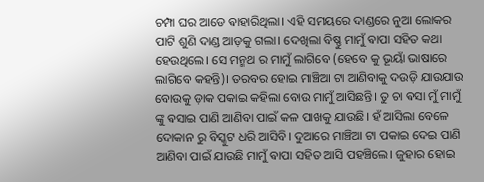ଚମ୍ପା ଘର ଆଡେ ଵାହାରିଥିଲା। ଏହି ସମୟରେ ଦାଣ୍ଡରେ ନୁଆ ଲୋକର ପାଟି ଶୁଣି ଦାଣ୍ଡ ଆଡ଼କୁ ଗଲା। ଦେଖିଲା ବିଷ୍ଣୁ ମାମୁଁ ଵାପା ସହିତ କଥା ହେଉଥିଲେ। ସେ ମନ୍ମଥ ର ମାମୁଁ ଲାଗିବେ (ହେବେ କୁ ଭୂୟାଁ ଭାଷାରେ ଲାଗିବେ କହନ୍ତି)। ତରବର ହୋଇ ମାଞ୍ଚିଆ ଟା ଆଣିବାକୁ ଦଉଡ଼ି ଯାଉଯାଉ ବୋଉକୁ ଡ଼ାକ ପକାଇ କହିଲା ବୋଉ ମାମୁଁ ଆସିଛନ୍ତି। ତୁ ଚା ଵସା ମୁଁ ମାମୁଁ ଙ୍କୁ ଵସାଇ ପାଣି ଆଣିବା ପାଇଁ କଳ ପାଖକୁ ଯାଉଛି। ହଁ ଆସିଲା ବେଳେ ଦୋକାନ ରୁ ବିସ୍କୁଟ ଧରି ଆସିବି। ଦୁଆରେ ମାଞ୍ଚିଆ ଟା ପକାଇ ଦେଇ ପାଣି ଆଣିବା ପାଇଁ ଯାଉଛି ମାମୁଁ ଵାପା ସହିତ ଆସି ପହଞ୍ଚିଲେ। ଜୁହାର ହୋଇ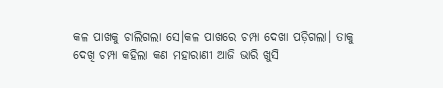କଳ ପାଖକୁ ଚାଲିଗଲା ସେ।କଳ ପାଖରେ ଚମ୍ପା ଦେଖା ପଡ଼ିଗଲା। ତାକୁ ଦେଖି ଚମ୍ପା କହିଲା କଣ ମହାରାଣୀ ଆଜି ଭାରି ଖୁସି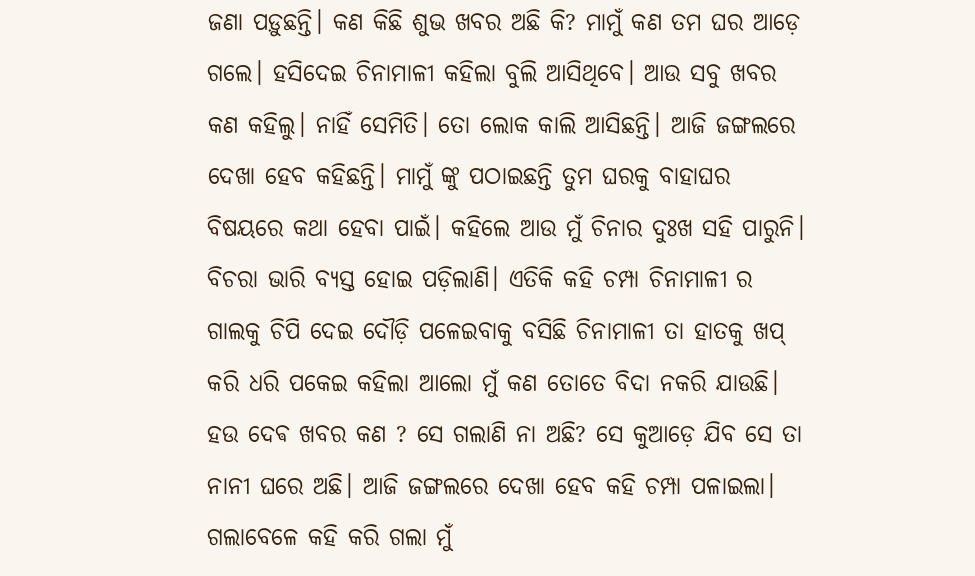ଜଣା ପଡ଼ୁଛନ୍ତି। କଣ କିଛି ଶୁଭ ଖବର ଅଛି କି? ମାମୁଁ କଣ ତମ ଘର ଆଡ଼େ ଗଲେ। ହସିଦେଇ ଚିନାମାଳୀ କହିଲା ବୁଲି ଆସିଥିବେ। ଆଉ ସବୁ ଖବର କଣ କହିଲୁ। ନାହିଁ ସେମିତି। ତୋ ଲୋକ କାଲି ଆସିଛନ୍ତି। ଆଜି ଜଙ୍ଗଲରେ ଦେଖା ହେବ କହିଛନ୍ତି। ମାମୁଁ ଙ୍କୁ ପଠାଇଛନ୍ତି ତୁମ ଘରକୁ ବାହାଘର ବିଷୟରେ କଥା ହେବା ପାଇଁ। କହିଲେ ଆଉ ମୁଁ ଚିନାର ଦୁଃଖ ସହି ପାରୁନି। ବିଚରା ଭାରି ବ୍ୟସ୍ତ ହୋଇ ପଡ଼ିଲାଣି। ଏତିକି କହି ଚମ୍ପା ଚିନାମାଳୀ ର ଗାଲକୁ ଚିପି ଦେଇ ଦୌଡ଼ି ପଳେଇବାକୁ ବସିଛି ଚିନାମାଳୀ ତା ହାତକୁ ଖପ୍ କରି ଧରି ପକେଇ କହିଲା ଆଲୋ ମୁଁ କଣ ତୋତେ ବିଦା ନକରି ଯାଉଛି। ହଉ ଦେଵ ଖବର କଣ ? ସେ ଗଲାଣି ନା ଅଛି? ସେ କୁଆଡ଼େ ଯିବ ସେ ତା ନାନୀ ଘରେ ଅଛି। ଆଜି ଜଙ୍ଗଲରେ ଦେଖା ହେବ କହି ଚମ୍ପା ପଳାଇଲା। ଗଲାବେଳେ କହି କରି ଗଲା ମୁଁ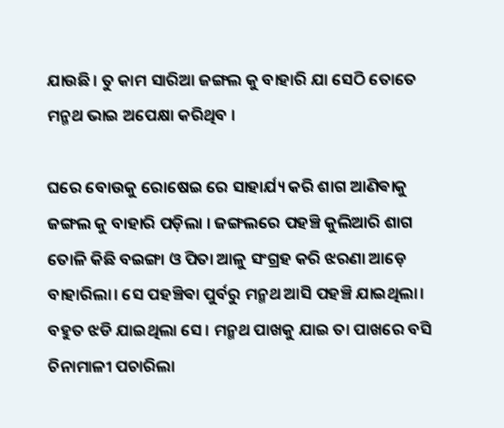ଯାଉଛି। ତୁ କାମ ସାରିଆ ଜଙ୍ଗଲ କୁ ବାହାରି ଯା ସେଠି ତୋତେ ମନ୍ମଥ ଭାଇ ଅପେକ୍ଷା କରିଥିବ ।

ଘରେ ବୋଉକୁ ରୋଷେଇ ରେ ସାହାର୍ଯ୍ୟ କରି ଶାଗ ଆଣିଵାକୁ ଜଙ୍ଗଲ କୁ ବାହାରି ପଡ଼ିଲା । ଜଙ୍ଗଲରେ ପହଞ୍ଚି କୁଲିଆରି ଶାଗ ତୋଳି କିଛି ବଇଙ୍ଗା ଓ ପିତା ଆଳୁ ସଂଗ୍ରହ କରି ଝରଣା ଆଡ଼େ ବାହାରିଲା। ସେ ପହଞ୍ଚିଵା ପୁର୍ବରୁ ମନ୍ମଥ ଆସି ପହଞ୍ଚି ଯାଇଥିଲା। ବହୁତ ଝଡି ଯାଇଥିଲା ସେ। ମନ୍ମଥ ପାଖକୁ ଯାଇ ତା ପାଖରେ ବସି ଚିନାମାଳୀ ପଚାରିଲା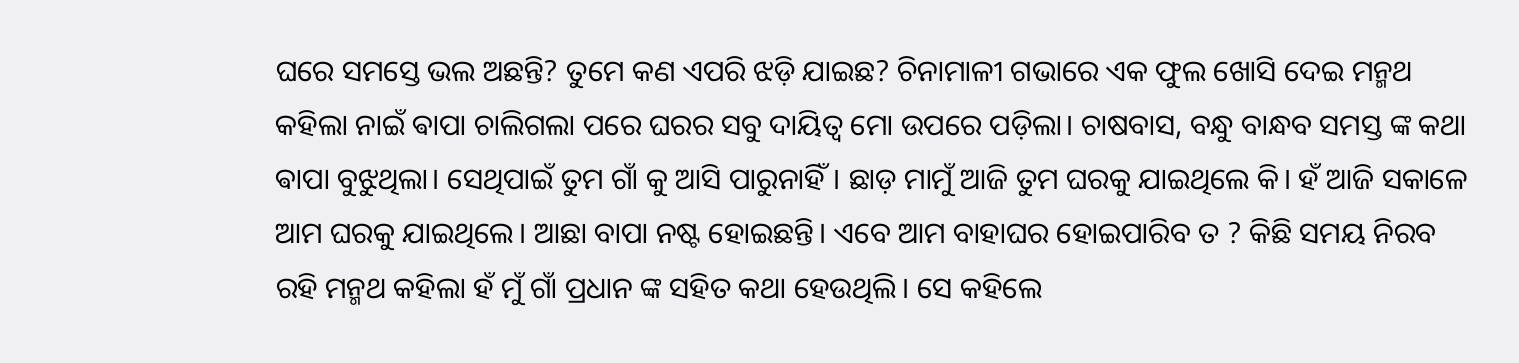ଘରେ ସମସ୍ତେ ଭଲ ଅଛନ୍ତି? ତୁମେ କଣ ଏପରି ଝଡ଼ି ଯାଇଛ? ଚିନାମାଳୀ ଗଭାରେ ଏକ ଫୁଲ ଖୋସି ଦେଇ ମନ୍ମଥ କହିଲା ନାଇଁ ଵାପା ଚାଲିଗଲା ପରେ ଘରର ସବୁ ଦାୟିତ୍ବ ମୋ ଉପରେ ପଡ଼ିଲା। ଚାଷବାସ, ବନ୍ଧୁ ବାନ୍ଧବ ସମସ୍ତ ଙ୍କ କଥା ଵାପା ବୁଝୁଥିଲା। ସେଥିପାଇଁ ତୁମ ଗାଁ କୁ ଆସି ପାରୁନାହିଁ। ଛାଡ଼ ମାମୁଁ ଆଜି ତୁମ ଘରକୁ ଯାଇଥିଲେ କି। ହଁ ଆଜି ସକାଳେ ଆମ ଘରକୁ ଯାଇଥିଲେ। ଆଛା ବାପା ନଷ୍ଟ ହୋଇଛନ୍ତି। ଏବେ ଆମ ବାହାଘର ହୋଇପାରିବ ତ ? କିଛି ସମୟ ନିରବ ରହି ମନ୍ମଥ କହିଲା ହଁ ମୁଁ ଗାଁ ପ୍ରଧାନ ଙ୍କ ସହିତ କଥା ହେଉଥିଲି। ସେ କହିଲେ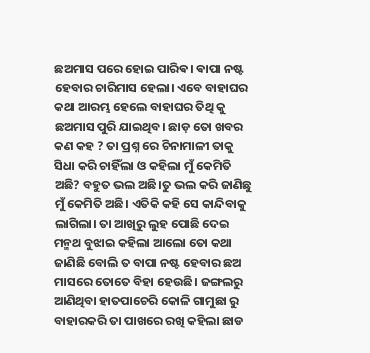ଛଅମାସ ପରେ ହୋଇ ପାରିଵ। ଵାପା ନଷ୍ଟ ହେବାର ଚାରିମାସ ହେଲା। ଏବେ ବାହାଘର କଥା ଆରମ୍ଭ ହେଲେ ବାହାଘର ତିଥି କୁ ଛଅମାସ ପୁରି ଯାଇଥିବ। ଛାଡ଼ ତୋ ଖବର କଣ କହ ? ତା ପ୍ରଶ୍ନ ରେ ଚିନାମାଳୀ ତାକୁ ସିଧା କରି ଚାହିଁଲା ଓ କହିଲା ମୁଁ କେମିତି ଅଛି? ବହୁତ ଭଲ ଅଛି।ତୁ ଭଲ କରି ଜାଣିଛୁ ମୁଁ କେମିତି ଅଛି। ଏତିକି କହି ସେ କାନ୍ଦିବାକୁ ଲାଗିଲା। ତା ଆଖିରୁ ଲୁହ ପୋଛି ଦେଇ ମନ୍ମଥ ବୁଝାଇ କହିଲା ଆଲୋ ତୋ କଥା ଜାଣିଛି ବୋଲି ତ ବାପା ନଷ୍ଟ ହେବାର ଛଅ ମାସରେ ତୋତେ ବିହା ହେଉଛି। ଜଙ୍ଗଲରୁ ଆଣିଥିବା ହାତପାଚେରି କୋଳି ଗାମୁଛା ରୁ ବାହାରକରି ତା ପାଖରେ ରଖି କହିଲା ଛାଡ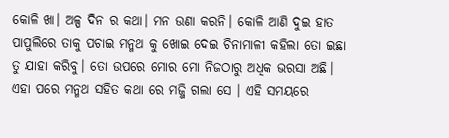କୋଳି ଖା। ଅଳ୍ପ ଦିନ ର କଥା। ମନ ଉଣା କରନି। କୋଳି ଆଣି ଦୁଇ ହାତ ପାପୁଲିରେ ତାକୁ ପଚାଇ ମନ୍ମଥ କୁ ଖୋଇ ଦେଇ ଚିନାମାଳୀ କହିଲା ତୋ ଇଛା ତୁ ଯାହା କରିବୁ। ତୋ ଉପରେ ମୋର ମୋ ନିଜଠାରୁ ଅଧିକ ଭରସା ଅଛି। ଏହା ପରେ ମନ୍ମଥ ସହିତ କଥା ରେ ମଜ୍ଜି ଗଲା ସେ । ଏହି ସମୟରେ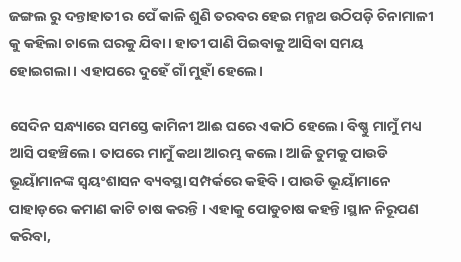ଜଙ୍ଗଲ ରୁ ଦନ୍ତାହାତୀ ର ପେଁ କାଳି ଶୁଣି ତରବର ହେଇ ମନ୍ମଥ ଉଠିପଡ଼ି ଚିନାମାଳୀ କୁ କହିଲା ଚାଲେ ଘରକୁ ଯିବା। ହାତୀ ପାଣି ପିଇବାକୁ ଆସିବା ସମୟ ହୋଇଗଲା। ଏହାପରେ ଦୁହେଁ ଗାଁ ମୁହାଁ ହେଲେ।

ସେଦିନ ସନ୍ଧ୍ୟାରେ ସମସ୍ତେ କାମିନୀ ଆଈ ଘରେ ଏକାଠି ହେଲେ। ବିଷ୍ଣୁ ମାମୁଁ ମଧ୍ୟ ଆସି ପହଞ୍ଚିଲେ। ତାପରେ ମାମୁଁ କଥା ଆରମ୍ଭ କଲେ। ଆଜି ତୁମକୁ ପାଉଡି ଭୂୟାଁମାନଙ୍କ ସ୍ବୟଂଶାସନ ବ୍ୟବସ୍ଥା ସମ୍ପର୍କରେ କହିବି। ପାଉଡି ଭୂୟାଁମାନେ ପାହାଡ଼ରେ କମାଣ କାଟି ଚାଷ କରନ୍ତି । ଏହାକୁ ପୋଡୁଚାଷ କହନ୍ତି।ସ୍ଥାନ ନିରୂପଣ କରିବା,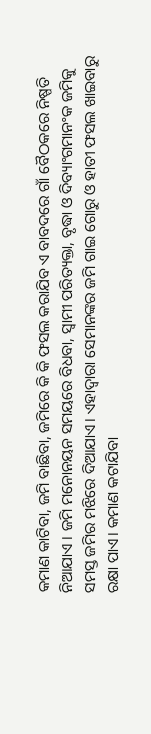କମାଣ କାଟିବା, ଜମି ବାଛିବା, ଜମିରେ କି କି ଫସଲ କରାଯିବ ଏ ବାବଦରେ ଗାଁ ବୈଠକରେ ନିଷ୍ପତି ନିଆଯାଏ । ଜମି ମନୋନୟନ ସମୟରେ ବିଧବା, ସ୍ବାମୀ ପରିତ୍ୟକ୍ତା, ବୃଦ୍ଧା ଓ ଦିବ୍ୟାଂଗମାନଂକ ଜମିକୁ ସମସ୍ତ ଜମିର ମଝିରେ ଦିଆଯାଏ। ଏହାଦ୍ବାରା ସେମାନଙ୍କର ଜମି ଗାଇ ଗୋରୁ ଓ ହାତୀ ଫସଲ ଖାଇବାରୁ ରକ୍ଷା ପାଏ। କମାଣ କଟାଯିବା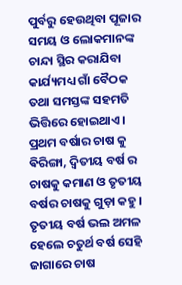ପୁର୍ବରୁ ହେଉଥିବା ପୂଜାର ସମୟ ଓ ଲୋକମାନଙ୍କ ଚାନ୍ଦା ସ୍ଥିର କରାଯିବା କାର୍ଯ୍ୟମଧ୍ୟ ଗାଁ ବୈଠକ ତଥା ସମସ୍ତଙ୍କ ସହମତି ଭିତ୍ତିରେ ହୋଇଥାଏ । ପ୍ରଥମ ବର୍ଷାର ଚାଷ କୁ ଵିରିଙ୍ଗା, ଦ୍ଵିତୀୟ ବର୍ଷ ର ଚାଷକୁ କମାଣ ଓ ତୃତୀୟ ବର୍ଷର ଚାଷକୁ ଗୁଡ଼ା କହୁ। ତୃତୀୟ ବର୍ଷ ଭଲ ଅମଳ ହେଲେ ଚତୁର୍ଥ ବର୍ଷ ସେହି ଜାଗାରେ ଚାଷ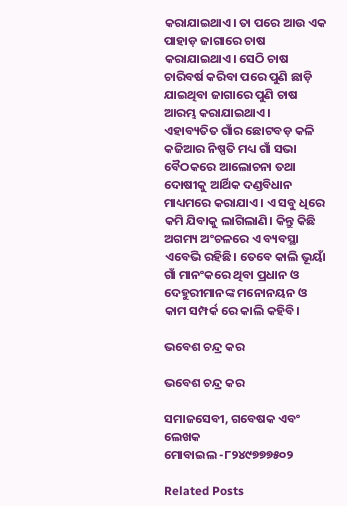କରାଯାଇଥାଏ। ତା ପରେ ଆଉ ଏକ ପାହାଡ଼ ଜାଗାରେ ଚାଷ କରାଯାଇଥାଏ। ସେଠି ଚାଷ ଚାରିବର୍ଷ କରିବା ପରେ ପୁଣି ଛାଡ଼ି ଯାଇଥିବା ଜାଗାରେ ପୁଣି ଚାଷ ଆରମ୍ଭ କରାଯାଇଥାଏ। ଏହାବ୍ୟତିତ ଗାଁର ଛୋଟବଡ଼ କଳି କଜିଆର ନିଷ୍ପତି ମଧ୍ୟ ଗାଁ ସଭା ବୈଠକରେ ଆଲୋଚନା ତଥା ଦୋଷୀକୁ ଆର୍ଥିକ ଦଣ୍ଡବିଧାନ ମାଧ୍ୟମରେ କରାଯାଏ । ଏ ସବୁ ଧିରେ କମି ଯିବାକୁ ଲାଗିଲାଣି। କିନ୍ତୁ କିଛି ଅଗମ୍ୟ ଅଂଚଳରେ ଏ ବ୍ୟବସ୍ଥା ଏବେଭି ରହିଛି। ତେବେ କାଲି ଭୂୟାଁ ଗାଁ ମାନଂକରେ ଥିବା ପ୍ରଧାନ ଓ ଦେହୁରୀମାନଙ୍କ ମନୋନୟନ ଓ କାମ ସମ୍ପର୍କ ରେ କାଲି କହିବି।

ଭବେଶ ଚନ୍ଦ୍ର କର

ଭବେଶ ଚନ୍ଦ୍ର କର

ସମାଜସେବୀ, ଗବେଷକ ଏବଂ ଲେଖକ
ମୋବାଇଲ -୮୨୪୯୭୭୭୫୦୨

Related Posts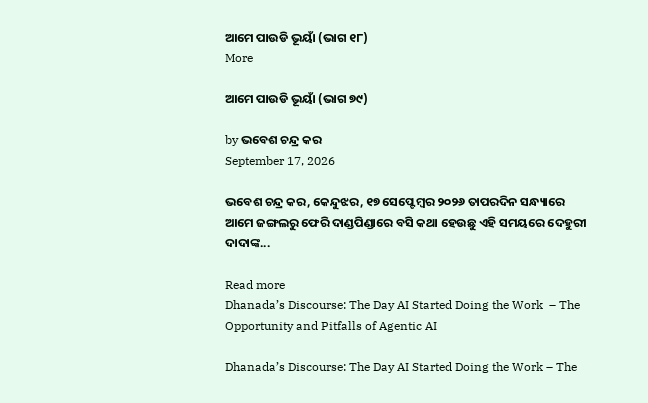ଆମେ ପାଉଡି ଭୂୟାଁ (ଭାଗ ୧୮)
More

ଆମେ ପାଉଡି ଭୂୟାଁ (ଭାଗ ୭୯)

by ଭବେଶ ଚନ୍ଦ୍ର କର
September 17, 2026

ଭବେଶ ଚନ୍ଦ୍ର କର, କେନ୍ଦୁଝର, ୧୭ ସେପ୍ଟେମ୍ବର ୨୦୨୬ ତାପରଦିନ ସନ୍ଧ୍ୟାରେ ଆମେ ଜଙ୍ଗଲରୁ ଫେରି ଦାଣ୍ଡପିଣ୍ଡାରେ ବସି କଥା ହେଉଛୁ ଏହି ସମୟରେ ଦେହୁରୀ ଦାଦାଙ୍କ...

Read more
Dhanada’s Discourse: The Day AI Started Doing the Work  – The Opportunity and Pitfalls of Agentic AI

Dhanada’s Discourse: The Day AI Started Doing the Work – The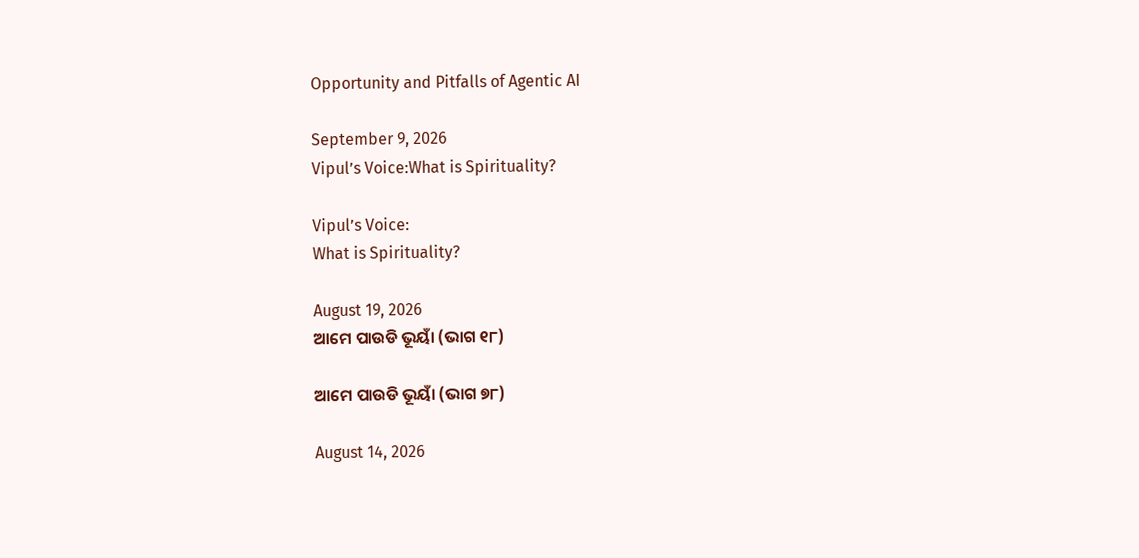Opportunity and Pitfalls of Agentic AI

September 9, 2026
Vipul’s Voice:What is Spirituality?

Vipul’s Voice:
What is Spirituality?

August 19, 2026
ଆମେ ପାଉଡି ଭୂୟାଁ (ଭାଗ ୧୮)

ଆମେ ପାଉଡି ଭୂୟାଁ (ଭାଗ ୭୮)

August 14, 2026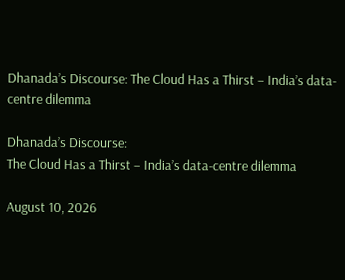Dhanada’s Discourse: The Cloud Has a Thirst – India’s data-centre dilemma

Dhanada’s Discourse:
The Cloud Has a Thirst – India’s data-centre dilemma

August 10, 2026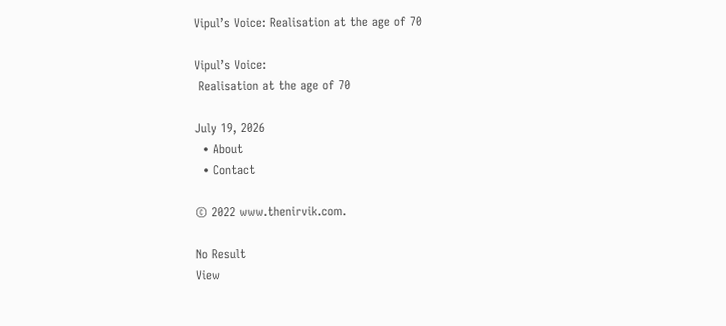Vipul’s Voice: Realisation at the age of 70

Vipul’s Voice:
 Realisation at the age of 70

July 19, 2026
  • About
  • Contact

© 2022 www.thenirvik.com.

No Result
View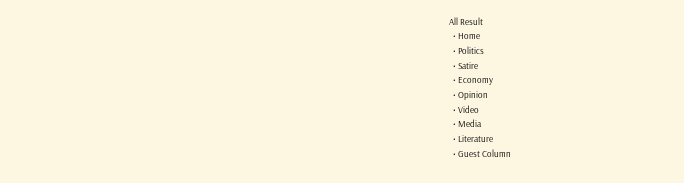All Result
  • Home
  • Politics
  • Satire
  • Economy
  • Opinion
  • Video
  • Media
  • Literature
  • Guest Column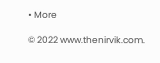• More

© 2022 www.thenirvik.com.